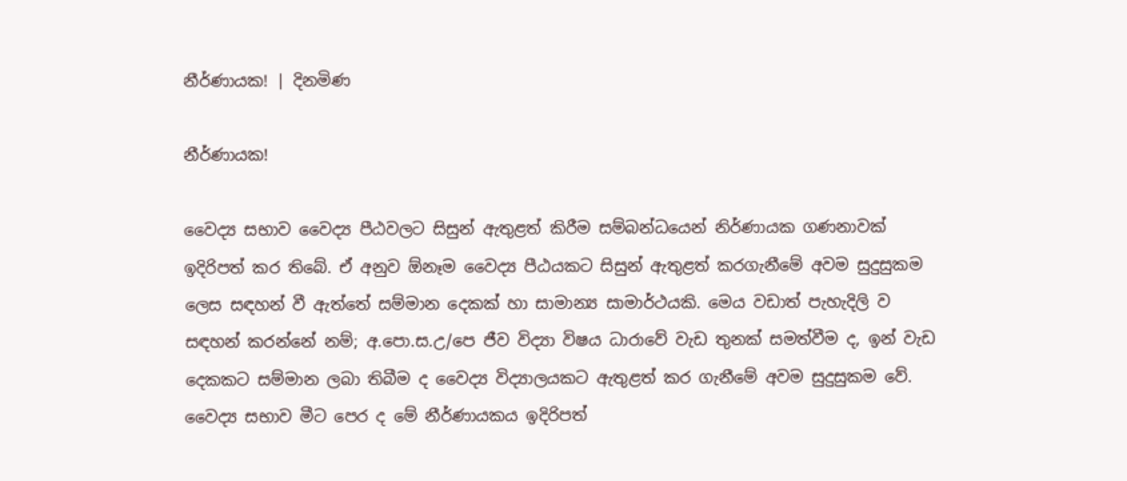නීර්ණායක! | දිනමිණ

නීර්ණායක!

වෛද්‍ය සභාව වෛද්‍ය පීඨවලට සිසුන් ඇතුළත් කිරීම සම්බන්ධයෙන් නිර්ණායක ගණනාවක් ඉදිරිපත් කර තිබේ. ඒ අනුව ඕනෑම වෛද්‍ය පීඨයකට සිසුන් ඇතුළත් කරගැනීමේ අවම සුදුසුකම ලෙස සඳහන් වී ඇත්තේ සම්මාන දෙකක් හා සාමාන්‍ය සාමාර්ථයකි. මෙය වඩාත් පැහැදිලි ව සඳහන් කරන්නේ නම්; අ.පො.ස.උ/පෙ ජීව විද්‍යා විෂය ධාරාවේ වැඩ තුනක් සමත්වීම ද, ඉන් වැඩ දෙකකට සම්මාන ලබා තිබීම ද වෛද්‍ය විද්‍යාලයකට ඇතුළත් කර ගැනීමේ අවම සුදුසුකම වේ. වෛද්‍ය සභාව මීට පෙර ද මේ නීර්ණායකය ඉදිරිපත්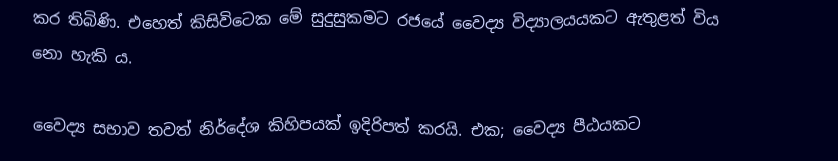කර තිබිණි. එහෙත් කිසිවිටෙක මේ සුදුසුකමට රජයේ වෛද්‍ය විද්‍යාලයයකට ඇතුළත් විය නො හැකි ය.

වෛද්‍ය සභාව තවත් නිර්දේශ කිහිපයක් ඉදිරිපත් කරයි. එක; වෛද්‍ය පීඨයකට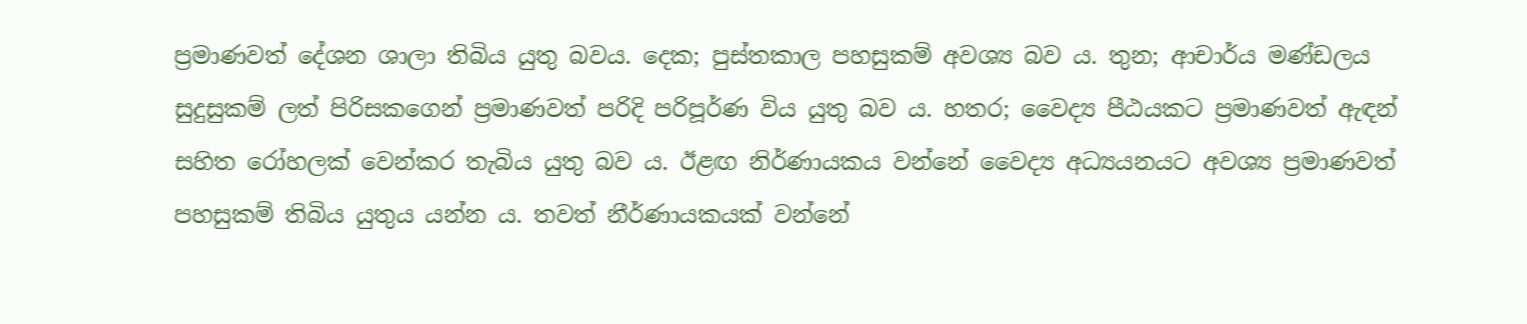ප්‍රමාණවත් දේශන ශාලා තිබිය යුතු බවය. දෙක; පුස්තකාල පහසුකම් අවශ්‍ය බව ය. තුන; ආචාර්ය මණ්ඩලය සුදුසුකම් ලත් පිරිසකගෙන් ප්‍රමාණවත් පරිදි පරිපූර්ණ විය යුතු බව ය. හතර; වෛද්‍ය පීඨයකට ප්‍රමාණවත් ඇඳන් සහිත රෝහලක් වෙන්කර තැබිය යුතු බව ය. ඊළඟ නිර්ණායකය වන්නේ වෛද්‍ය අධ්‍යයනයට අවශ්‍ය ප්‍රමාණවත් පහසුකම් තිබිය යුතුය යන්න ය. තවත් නීර්ණායකයක් වන්නේ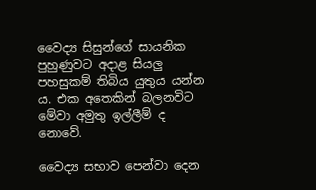වෛද්‍ය සිසුන්ගේ සායනික පුහුණුවට අදාළ සියලු පහසුකම් තිබිය යුතුය යන්න ය. එක අතෙකින් බලනවිට මේවා අමුතු ඉල්ලීම් ද නොවේ.

වෛද්‍ය සභාව පෙන්වා දෙන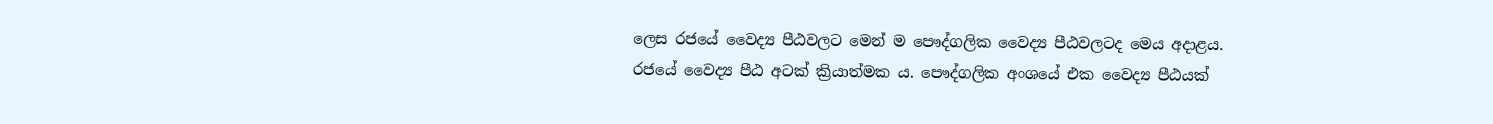ලෙස රජයේ වෛද්‍ය පීඨවලට මෙන් ම පෞද්ගලික වෛද්‍ය පීඨවලටද මෙය අදාළය. රජයේ වෛද්‍ය පීඨ අටක් ක්‍රියාත්මක ය. පෞද්ගලික අංශයේ එක වෛද්‍ය පීඨයක්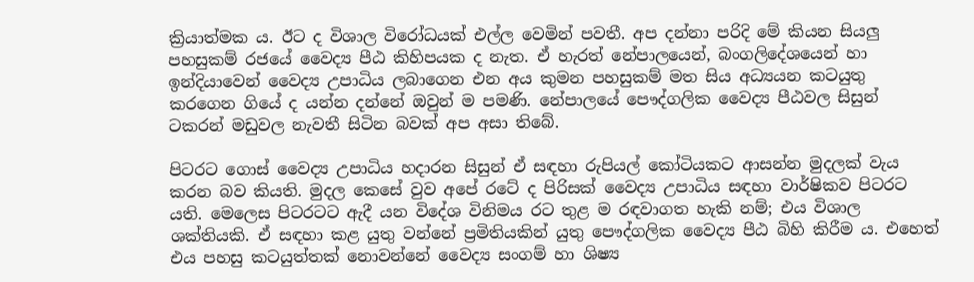ක්‍රියාත්මක ය. ඊට ද විශාල විරෝධයක් එල්ල වෙමින් පවතී. අප දන්නා පරිදි මේ කියන සියලු පහසුකම් රජයේ වෛද්‍ය පීඨ කිහිපයක ද නැත. ඒ හැරත් නේපාලයෙන්, බංගලිදේශයෙන් හා ඉන්දියාවෙන් වෛද්‍ය උපාධිය ලබාගෙන එන අය කුමන පහසුකම් මත සිය අධ්‍යයන කටයුතු කරගෙන ගියේ ද යන්න දන්නේ ඔවුන් ම පමණි. නේපාලයේ පෞද්ගලික වෛද්‍ය පීඨවල සිසුන් ටකරන් මඩුවල නැවතී සිටින බවක් අප අසා තිබේ.

පිටරට ගොස් වෛද්‍ය උපාධිය හදාරන සිසුන් ඒ සඳහා රුපියල් කෝටියකට ආසන්න මුදලක් වැය කරන බව කියති. මුදල කෙසේ වුව අපේ රටේ ද පිරිසක් වෛද්‍ය උපාධිය සඳහා වාර්ෂිකව පිටරට යති. මෙලෙස පිටරටට ඇදී යන විදේශ විනිමය රට තුළ ම රඳවාගත හැකි නම්; එය විශාල ශක්තියකි. ඒ සඳහා කළ යුතු වන්නේ ප්‍රමිතියකින් යුතු පෞද්ගලික වෛද්‍ය පීඨ බිහි කිරීම ය. එහෙත් එය පහසු කටයුත්තක් නොවන්නේ වෛද්‍ය සංගම් හා ශිෂ්‍ය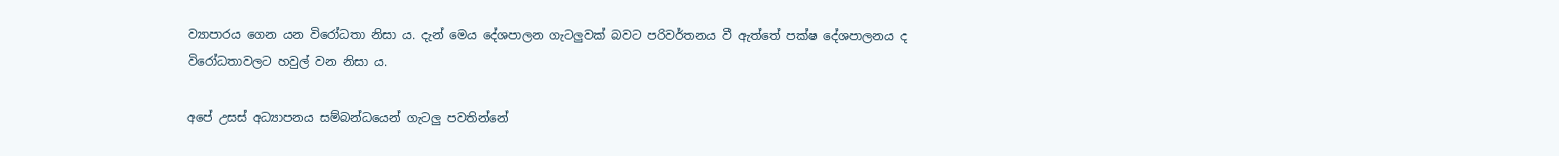ව්‍යාපාරය ගෙන යන විරෝධතා නිසා ය. දැන් මෙය දේශපාලන ගැටලුවක් බවට පරිවර්තනය වී ඇත්තේ පක්ෂ දේශපාලනය ද විරෝධතාවලට හවුල් වන නිසා ය.

අපේ උසස් අධ්‍යාපනය සම්බන්ධයෙන් ගැටලු පවතින්නේ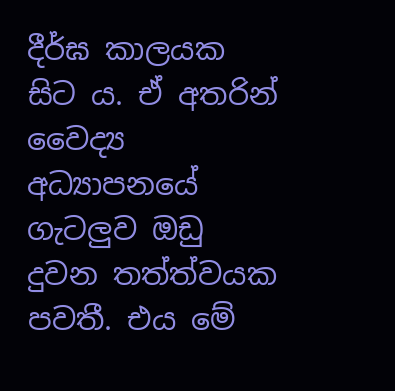දීර්ඝ කාලයක සිට ය. ඒ අතරින් වෛද්‍ය අධ්‍යාපනයේ ගැටලුව ඔඩු දුවන තත්ත්වයක පවතී. එය මේ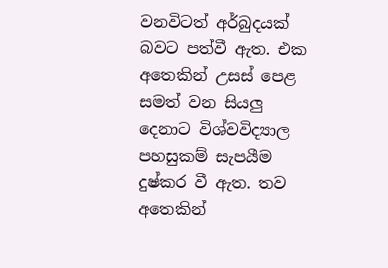වනවිටත් අර්බුදයක් බවට පත්වී ඇත. එක අතෙකින් උසස් පෙළ සමත් වන සියලු දෙනාට විශ්වවිද්‍යාල පහසුකම් සැපයීම දුෂ්කර වී ඇත. තව අතෙකින්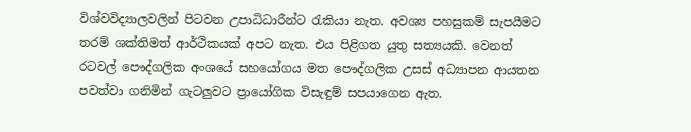විශ්වවිද්‍යාලවලින් පිටවන උපාධිධාරීන්ට රැකියා නැත. අවශ්‍ය පහසුකම් සැපයීමට තරම් ශක්තිමත් ආර්ථිකයක් අපට නැත. එය පිළිගත යුතු සත්‍යයකි. වෙනත් රටවල් පෞද්ගලික අංශයේ සහයෝගය මත පෞද්ගලික උසස් අධ්‍යාපන ආයතන පවත්වා ගනිමින් ගැටලුවට ප්‍රායෝගික විසැඳුම් සපයාගෙන ඇත.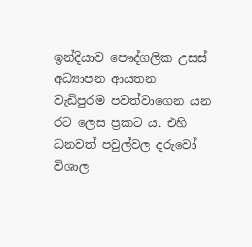ඉන්දියාව පෞද්ගලික උසස් අධ්‍යාපන ආයතන වැඩිපුරම පවත්වාගෙන යන රට ලෙස ප්‍රකට ය. එහි ධනවත් පවුල්වල දරුවෝ විශාල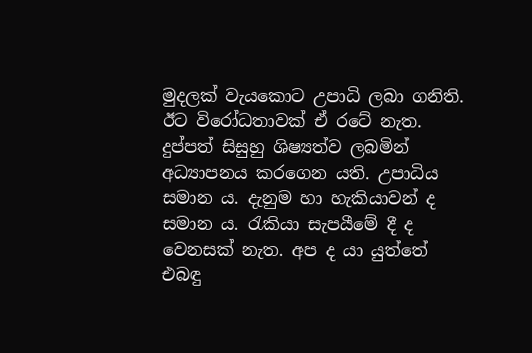මුදලක් වැයකොට උපාධි ලබා ගනිති. ඊට විරෝධතාවක් ඒ රටේ නැත. දුප්පත් සිසුහු ශිෂ්‍යත්ව ලබමින් අධ්‍යාපනය කරගෙන යති. උපාධිය සමාන ය. දැනුම හා හැකියාවන් ද සමාන ය. රැකියා සැපයීමේ දී ද වෙනසක් නැත. අප ද යා යුත්තේ එබඳු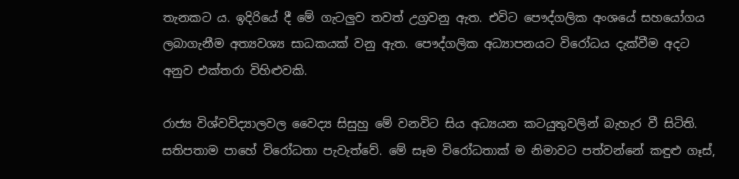තැනකට ය. ඉදිරියේ දී මේ ගැටලුව තවත් උග්‍රවනු ඇත. එවිට පෞද්ගලික අංශයේ සහයෝගය ලබාගැනීම අත්‍යවශ්‍ය සාධකයක් වනු ඇත. පෞද්ගලික අධ්‍යාපනයට විරෝධය දැක්වීම අදට අනුව එක්තරා විහිළුවකි.

රාජ්‍ය විශ්වවිද්‍යාලවල වෛද්‍ය සිසුහු මේ වනවිට සිය අධ්‍යයන කටයුතුවලින් බැහැර වී සිටිති. සතිපතාම පාහේ විරෝධතා පැවැත්වේ. මේ සෑම විරෝධතාක් ම නිමාවට පත්වන්නේ කඳුළු ගෑස්,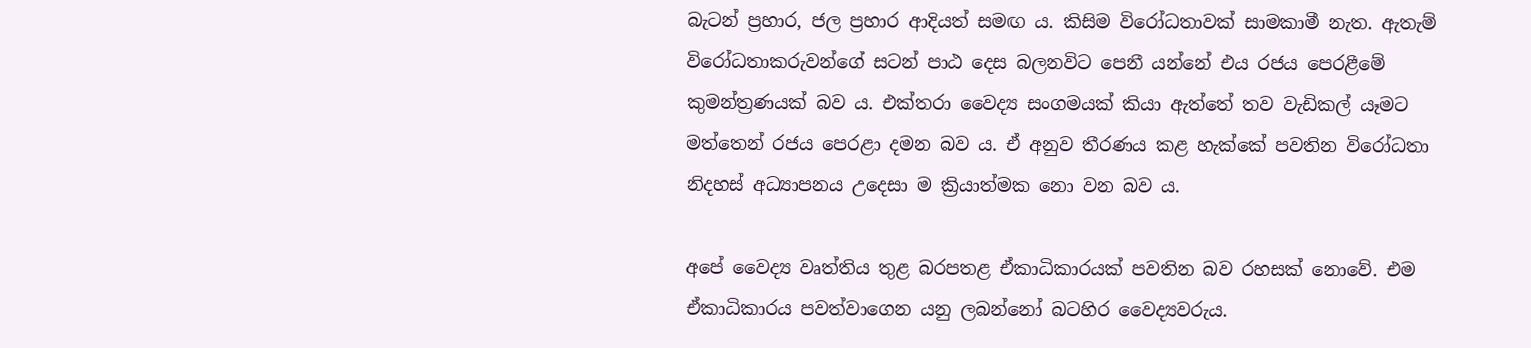බැටන් ප්‍රහාර, ජල ප්‍රහාර ආදියත් සමඟ ය. කිසිම විරෝධතාවක් සාමකාමී නැත. ඇතැම් විරෝධතාකරුවන්ගේ සටන් පාඨ දෙස බලනවිට පෙනී යන්නේ එය රජය පෙරළීමේ කුමන්ත්‍රණයක් බව ය. එක්තරා වෛද්‍ය සංගමයක් කියා ඇත්තේ තව වැඩිකල් යෑමට මත්තෙන් රජය පෙරළා දමන බව ය. ඒ අනුව තීරණය කළ හැක්කේ පවතින විරෝධතා නිදහස් අධ්‍යාපනය උදෙසා ම ක්‍රියාත්මක නො වන බව ය.

අපේ වෛද්‍ය වෘත්තිය තුළ බරපතළ ඒකාධිකාරයක් පවතින බව රහසක් නොවේ. එම ඒකාධිකාරය පවත්වාගෙන යනු ලබන්නෝ බටහිර වෛද්‍යවරුය.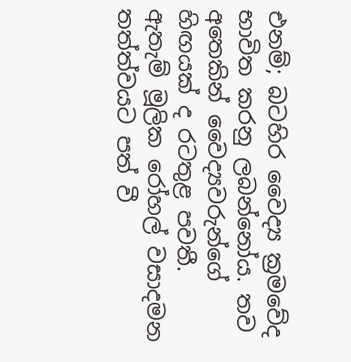එනම්; බටහිර වෛද්‍ය ක්‍රමවේද භාවිත කරනු ලබන්නෝය. තව අතෙකින් වෛද්‍යවරුන්ගේ හිඟයක් ද රටතුළ පවතී. ඇතැම් මූලික රෝහල් වසාදමන තත්ත්වයට පත් වී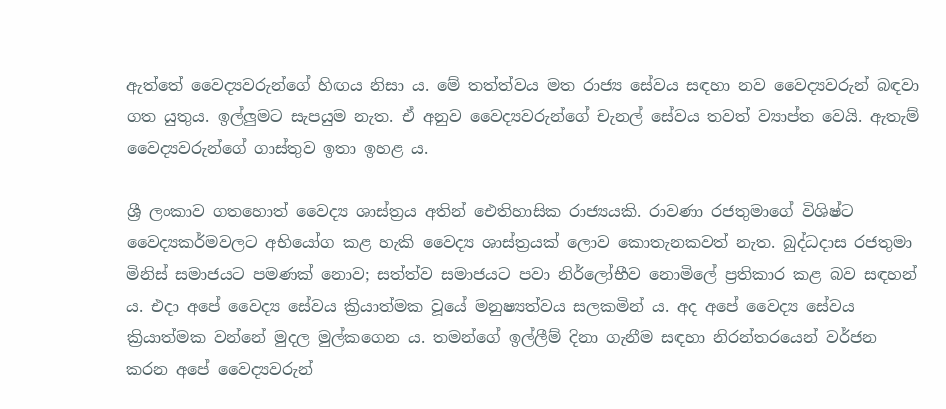ඇත්තේ වෛද්‍යවරුන්ගේ හිඟය නිසා ය. මේ තත්ත්වය මත රාජ්‍ය සේවය සඳහා නව වෛද්‍යවරුන් බඳවා ගත යුතුය. ඉල්ලුමට සැපයුම නැත. ඒ අනුව වෛද්‍යවරුන්ගේ චැනල් සේවය තවත් ව්‍යාප්ත වෙයි. ඇතැම් වෛද්‍යවරුන්ගේ ගාස්තුව ඉතා ඉහළ ය.

ශ්‍රී ලංකාව ගතහොත් වෛද්‍ය ශාස්ත්‍රය අතින් ඓතිහාසික රාජ්‍යයකි. රාවණා රජතුමාගේ විශිෂ්ට වෛද්‍යකර්මවලට අභියෝග කළ හැකි වෛද්‍ය ශාස්ත්‍රයක් ලොව කොතැනකවත් නැත. බුද්ධදාස රජතුමා මිනිස් සමාජයට පමණක් නොව; සත්ත්ව සමාජයට පවා නිර්ලෝභීව නොමිලේ ප්‍රතිකාර කළ බව සඳහන් ය. එදා අපේ වෛද්‍ය සේවය ක්‍රියාත්මක වූයේ මනුෂ්‍යත්වය සලකමින් ය. අද අපේ වෛද්‍ය සේවය ක්‍රියාත්මක වන්නේ මුදල මුල්කගෙන ය. තමන්ගේ ඉල්ලීම් දිනා ගැනීම සඳහා නිරන්තරයෙන් වර්ජන කරන අපේ වෛද්‍යවරුන්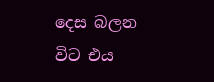දෙස බලන විට එය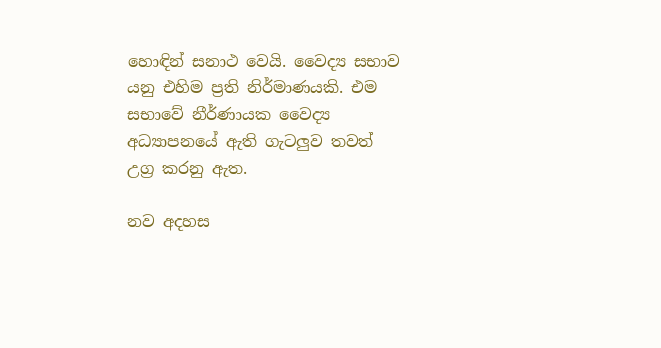හොඳින් සනාථ වෙයි. වෛද්‍ය සභාව යනු එහිම ප්‍රති නිර්මාණයකි. එම සභාවේ නීර්ණායක වෛද්‍ය අධ්‍යාපනයේ ඇති ගැටලුව තවත් උග්‍ර කරනු ඇත.

නව අදහස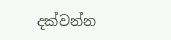දක්වන්න